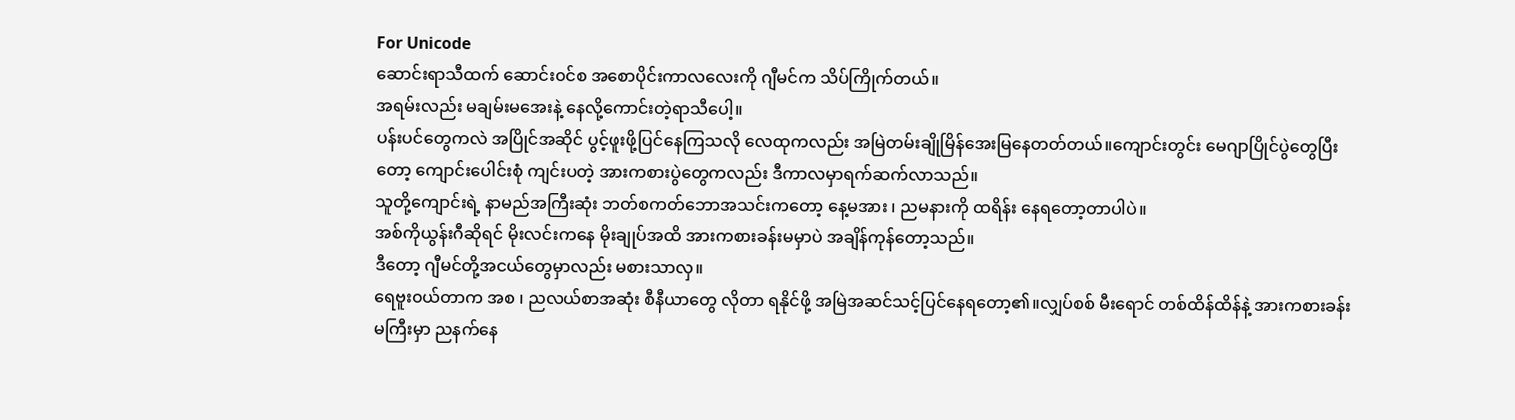For Unicode
ဆောင်းရာသီထက် ဆောင်း၀င်စ အစောပိုင်းကာလလေးကို ဂျီမင်က သိပ်ကြိုက်တယ်။
အရမ်းလည်း မချမ်းမအေးနဲ့ နေလို့ကောင်းတဲ့ရာသီပေါ့။
ပန်းပင်တွေကလဲ အပြိုင်အဆိုင် ပွင့်ဖူးဖို့ပြင်နေကြသလို လေထုကလည်း အမြဲတမ်းချိုမြိန်အေးမြနေတတ်တယ်။ကျောင်းတွင်း မေဂျာပြိုင်ပွဲတွေပြီးတော့ ကျောင်းပေါင်းစုံ ကျင်းပတဲ့ အားကစားပွဲတွေကလည်း ဒီကာလမှာရက်ဆက်လာသည်။
သူတို့ကျောင်းရဲ့ နာမည်အကြီးဆုံး ဘတ်စကတ်ဘောအသင်းကတော့ နေ့မအား ၊ ညမနားကို ထရိန်း နေရတော့တာပါပဲ။
အစ်ကိုယွန်းဂီဆိုရင် မိုးလင်းကနေ မိုးချုပ်အထိ အားကစားခန်းမမှာပဲ အချိန်ကုန်တော့သည်။
ဒီတော့ ဂျီမင်တို့အငယ်တွေမှာလည်း မစားသာလှ။
ရေဗူး၀ယ်တာက အစ ၊ ညလယ်စာအဆုံး စီနီယာတွေ လိုတာ ရနိုင်ဖို့ အမြဲအဆင်သင့်ပြင်နေရတော့၏။လျှပ်စစ် မီးရောင် တစ်ထိန်ထိန်နဲ့ အားကစားခန်းမကြီးမှာ ညနက်နေ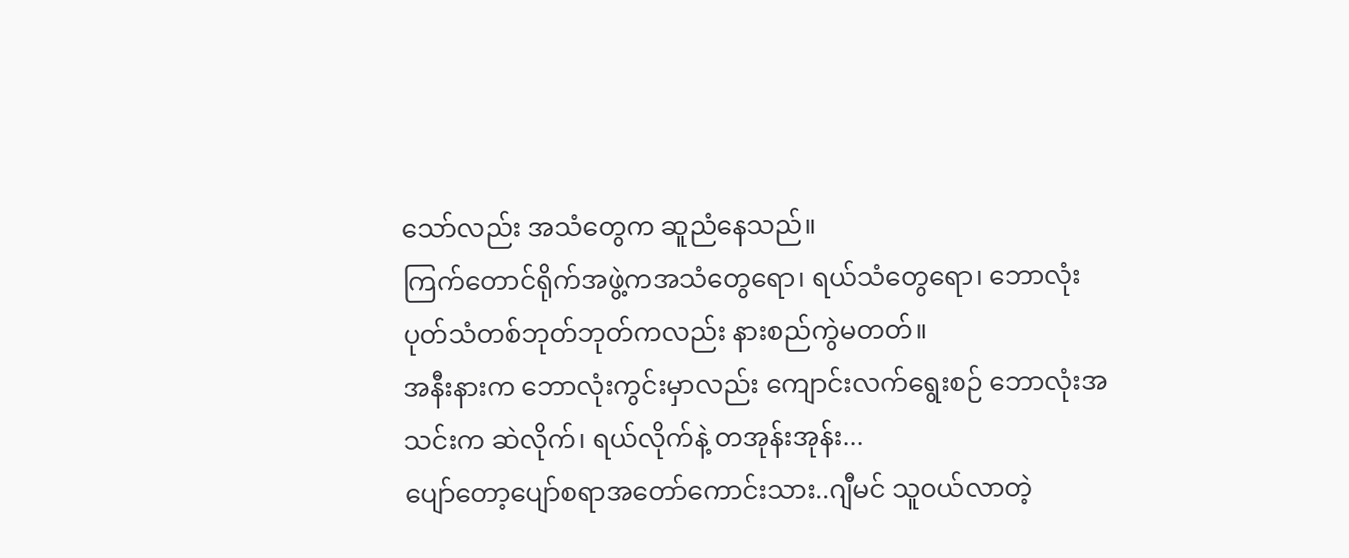သော်လည်း အသံတွေက ဆူညံနေသည်။
ကြက်တောင်ရိုက်အဖွဲ့ကအသံတွေရော၊ ရယ်သံတွေရော၊ ဘောလုံးပုတ်သံတစ်ဘုတ်ဘုတ်ကလည်း နားစည်ကွဲမတတ်။
အနီးနားက ဘောလုံးကွင်းမှာလည်း ကျောင်းလက်ရွေးစဉ် ဘောလုံးအသင်းက ဆဲလိုက်၊ ရယ်လိုက်နဲ့ တအုန်းအုန်း...
ပျော်တော့ပျော်စရာအတော်ကောင်းသား..ဂျီမင် သူ၀ယ်လာတဲ့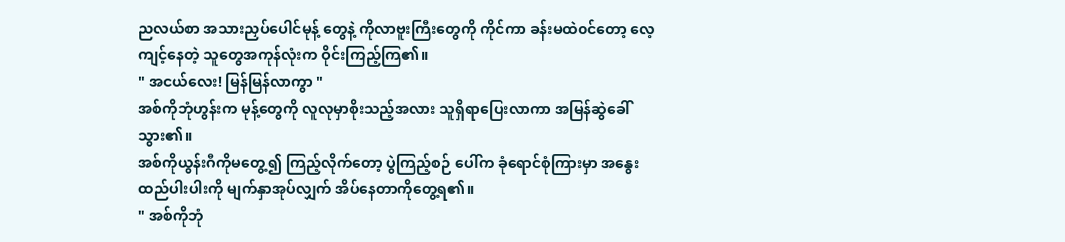ညလယ်စာ အသားညှပ်ပေါင်မုန့် တွေနဲ့ ကိုလာဗူးကြီးတွေကို ကိုင်ကာ ခန်းမထဲ၀င်တော့ လေ့ကျင့်နေတဲ့ သူတွေအကုန်လုံးက ဝိုင်းကြည့်ကြ၏။
" အငယ်လေး! မြန်မြန်လာကွာ "
အစ်ကိုဘုံဟွန်းက မုန့်တွေကို လူလုမှာစိုးသည့်အလား သူရှိရာပြေးလာကာ အမြန်ဆွဲခေါ်သွား၏။
အစ်ကိုယွန်းဂီကိုမတွေ့၍ ကြည့်လိုက်တော့ ပွဲကြည့်စဉ် ပေါ်က ခုံရောင်စုံကြားမှာ အနွေးထည်ပါးပါးကို မျက်နှာအုပ်လျှက် အိပ်နေတာကိုတွေ့ရ၏။
" အစ်ကိုဘုံ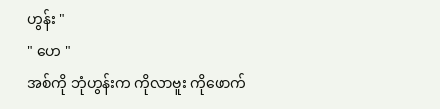ဟွန်း "
" ဟေ "
အစ်ကို ဘုံဟွန်းက ကိုလာဗူး ကိုဖောက်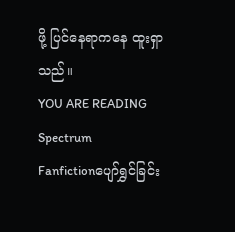ဖို့ ပြင်နေရာကနေ ထူးရှာသည်။
YOU ARE READING
Spectrum
Fanfictionပျော်ရွှင်ခြင်း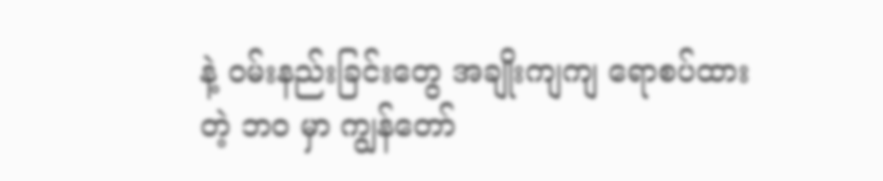နဲ့ ၀မ်းနည်းခြင်းတွေ အချိုးကျကျ ရောစပ်ထားတဲ့ ဘ၀ မှာ ကျွန်တော်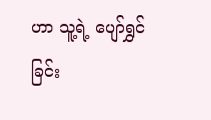ဟာ သူ့ရဲ့ ပျော်ရွှင်ခြင်း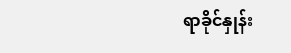ရာခိုင်နှုန်း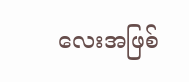လေးအဖြစ်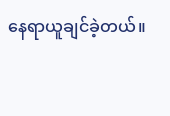နေရာယူချင်ခဲ့တယ်။